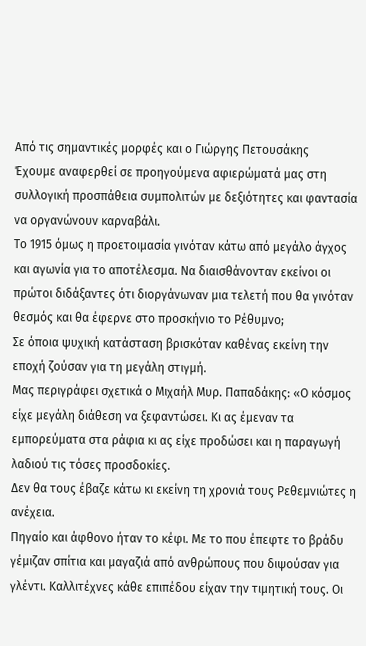Από τις σημαντικές μορφές και ο Γιώργης Πετουσάκης
Έχουμε αναφερθεί σε προηγούμενα αφιερώματά μας στη συλλογική προσπάθεια συμπολιτών με δεξιότητες και φαντασία να οργανώνουν καρναβάλι.
Το 1915 όμως η προετοιμασία γινόταν κάτω από μεγάλο άγχος και αγωνία για το αποτέλεσμα. Να διαισθάνονταν εκείνοι οι πρώτοι διδάξαντες ότι διοργάνωναν μια τελετή που θα γινόταν θεσμός και θα έφερνε στο προσκήνιο το Ρέθυμνο;
Σε όποια ψυχική κατάσταση βρισκόταν καθένας εκείνη την εποχή ζούσαν για τη μεγάλη στιγμή.
Μας περιγράφει σχετικά ο Μιχαήλ Μυρ. Παπαδάκης: «Ο κόσμος είχε μεγάλη διάθεση να ξεφαντώσει. Κι ας έμεναν τα εμπορεύματα στα ράφια κι ας είχε προδώσει και η παραγωγή λαδιού τις τόσες προσδοκίες.
Δεν θα τους έβαζε κάτω κι εκείνη τη χρονιά τους Ρεθεμνιώτες η ανέχεια.
Πηγαίο και άφθονο ήταν το κέφι. Με το που έπεφτε το βράδυ γέμιζαν σπίτια και μαγαζιά από ανθρώπους που διψούσαν για γλέντι. Καλλιτέχνες κάθε επιπέδου είχαν την τιμητική τους. Οι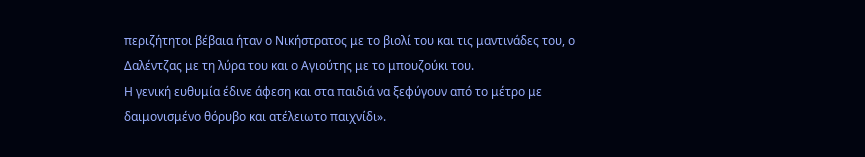περιζήτητοι βέβαια ήταν ο Νικήστρατος με το βιολί του και τις μαντινάδες του, ο Δαλέντζας με τη λύρα του και ο Αγιούτης με το μπουζούκι του.
Η γενική ευθυμία έδινε άφεση και στα παιδιά να ξεφύγουν από το μέτρο με δαιμονισμένο θόρυβο και ατέλειωτο παιχνίδι».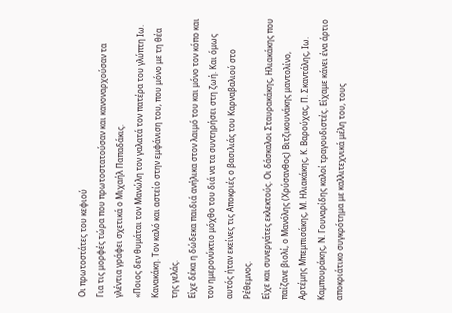Οι πρωτοστάτες του κεφιού
Για τις μορφές τώρα που πρωτοστατούσαν και κανοναρχούσαν τα γλέντια γράφει σχετικά ο Μιχαήλ Παπαδάκις.
«Ποιος δεν θυμάται τον Μανώλη τον γαλατά τον πατέρα του γλύπτη Ιω. Κανακάκη. Τον καλό και αστείο στην εμφάνιση του, που μόνο με τη θέα της γελάς.
Είχε δέκα η δώδεκα παιδιά ανήλικα στον λαιμό του και μόνο τον κόπο και τον ημερονύκτιο μόχθο του διά να τα συντηρήσει στη ζωή. Και όμως αυτός ήταν εκείνες τις Αποκριές ο βασιλιάς του Καρναβαλιού στο Ρέθεμνος.
Είχε και συνεργάτες εκλεκτούς. Οι δάσκαλοι Σταυρακάκης, Ηλιακάκης που παίζανε βιολί, ο Μανόλης (Χρύσανθος) Βιτζικουνάκης μαντολίνο, Αρτέμης Μπεμπισάκης, Μ. Ηλιακάκης, Κ. Βαρούχας, Π. Σκαντάλης, Ιω. Καμπουράκης, Ν. Γουναρίδης καλοί τραγουδιστές. Είχαμε κάνει ένα άρτιο αποκριάτικο συγκρότημα με καλλιτεχνικά μέλη του, τους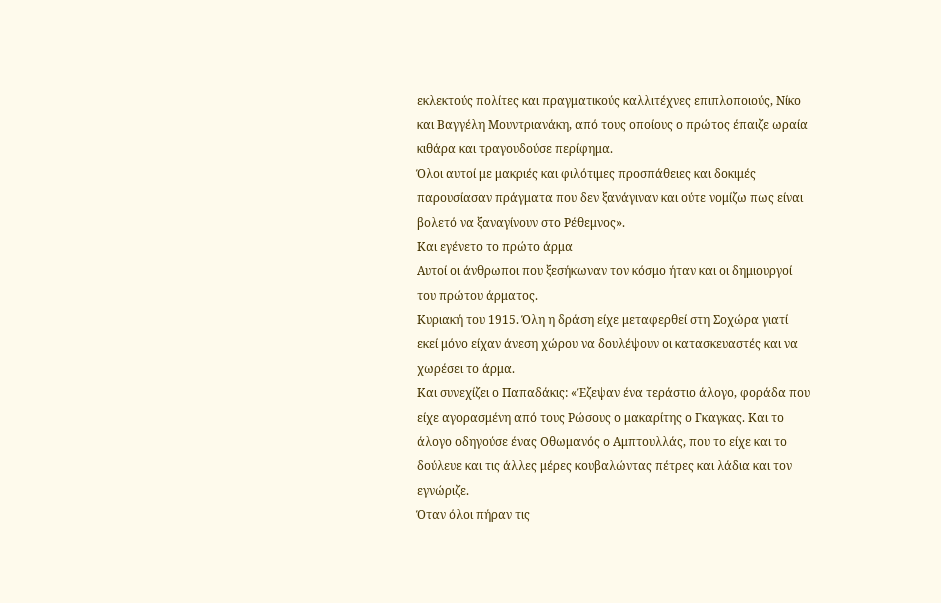εκλεκτούς πολίτες και πραγματικούς καλλιτέχνες επιπλοποιούς, Νίκο και Βαγγέλη Μουντριανάκη, από τους οποίους ο πρώτος έπαιζε ωραία κιθάρα και τραγουδούσε περίφημα.
Όλοι αυτοί με μακριές και φιλότιμες προσπάθειες και δοκιμές παρουσίασαν πράγματα που δεν ξανάγιναν και ούτε νομίζω πως είναι βολετό να ξαναγίνουν στο Ρέθεμνος».
Και εγένετο το πρώτο άρμα
Αυτοί οι άνθρωποι που ξεσήκωναν τον κόσμο ήταν και οι δημιουργοί του πρώτου άρματος.
Κυριακή του 1915. Όλη η δράση είχε μεταφερθεί στη Σοχώρα γιατί εκεί μόνο είχαν άνεση χώρου να δουλέψουν οι κατασκευαστές και να χωρέσει το άρμα.
Και συνεχίζει ο Παπαδάκις: «Έζεψαν ένα τεράστιο άλογο, φοράδα που είχε αγορασμένη από τους Ρώσους ο μακαρίτης ο Γκαγκας. Και το άλογο οδηγούσε ένας Οθωμανός ο Αμπτουλλάς, που το είχε και το δούλευε και τις άλλες μέρες κουβαλώντας πέτρες και λάδια και τον εγνώριζε.
Όταν όλοι πήραν τις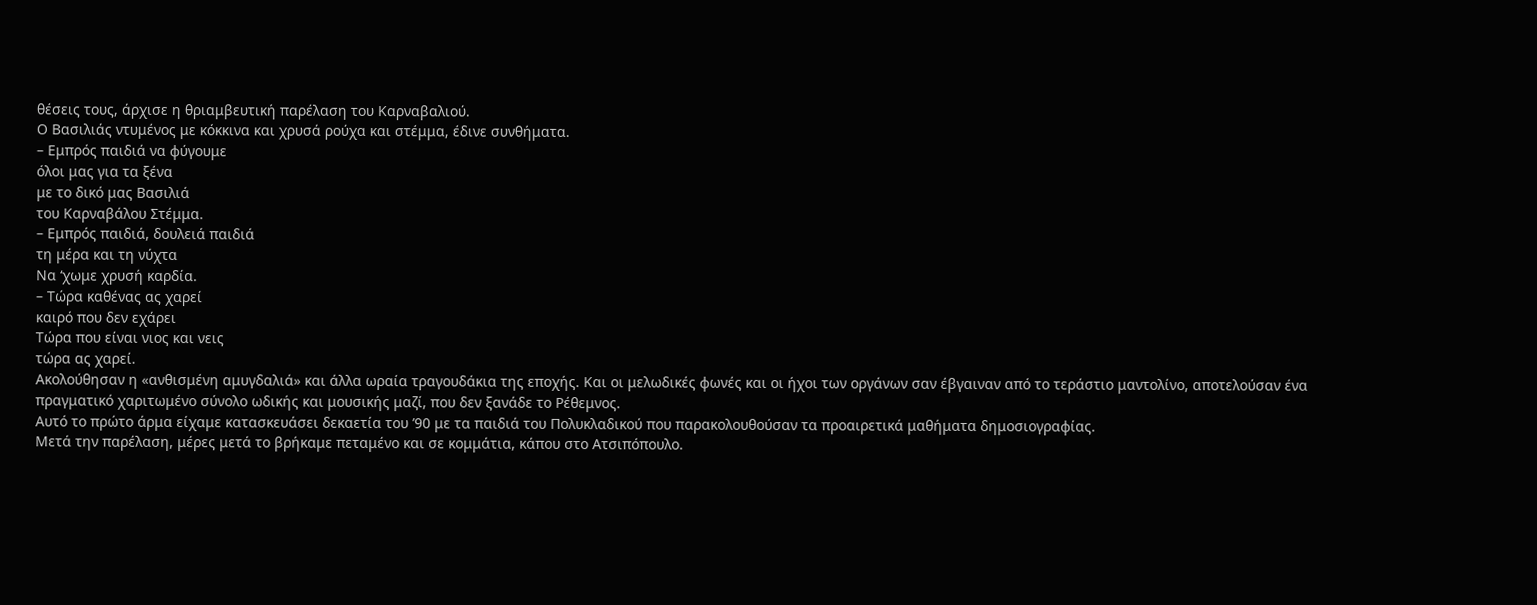θέσεις τους, άρχισε η θριαμβευτική παρέλαση του Καρναβαλιού.
Ο Βασιλιάς ντυμένος με κόκκινα και χρυσά ρούχα και στέμμα, έδινε συνθήματα.
– Εμπρός παιδιά να φύγουμε
όλοι μας για τα ξένα
με το δικό μας Βασιλιά
του Καρναβάλου Στέμμα.
– Εμπρός παιδιά, δουλειά παιδιά
τη μέρα και τη νύχτα
Να ‘χωμε χρυσή καρδία.
– Τώρα καθένας ας χαρεί
καιρό που δεν εχάρει
Τώρα που είναι νιος και νεις
τώρα ας χαρεί.
Ακολούθησαν η «ανθισμένη αμυγδαλιά» και άλλα ωραία τραγουδάκια της εποχής. Και οι μελωδικές φωνές και οι ήχοι των οργάνων σαν έβγαιναν από το τεράστιο μαντολίνο, αποτελούσαν ένα πραγματικό χαριτωμένο σύνολο ωδικής και μουσικής μαζί, που δεν ξανάδε το Ρέθεμνος.
Αυτό το πρώτο άρμα είχαμε κατασκευάσει δεκαετία του ’90 με τα παιδιά του Πολυκλαδικού που παρακολουθούσαν τα προαιρετικά μαθήματα δημοσιογραφίας.
Μετά την παρέλαση, μέρες μετά το βρήκαμε πεταμένο και σε κομμάτια, κάπου στο Ατσιπόπουλο.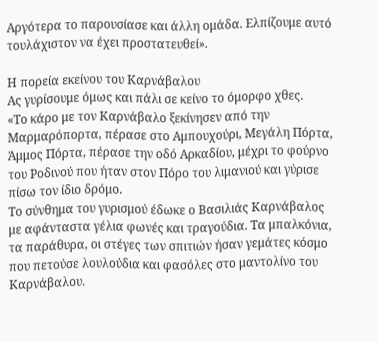Αργότερα το παρουσίασε και άλλη ομάδα. Ελπίζουμε αυτό τουλάχιστον να έχει προστατευθεί».

Η πορεία εκείνου του Καρνάβαλου
Ας γυρίσουμε όμως και πάλι σε κείνο το όμορφο χθες.
«Το κάρο με τον Καρνάβαλο ξεκίνησεν από την Μαρμαρόπορτα, πέρασε στο Αμπουχούρι, Μεγάλη Πόρτα, Άμμος Πόρτα, πέρασε την οδό Αρκαδίου, μέχρι το φούρνο του Ροδινού που ήταν στον Πόρο του λιμανιού και γύρισε πίσω τον ίδιο δρόμο.
Το σύνθημα του γυρισμού έδωκε ο Βασιλιάς Καρνάβαλος με αφάνταστα γέλια φωνές και τραγούδια. Τα μπαλκόνια, τα παράθυρα, οι στέγες των σπιτιών ήσαν γεμάτες κόσμο που πετούσε λουλούδια και φασόλες στο μαντολίνο του Καρνάβαλου.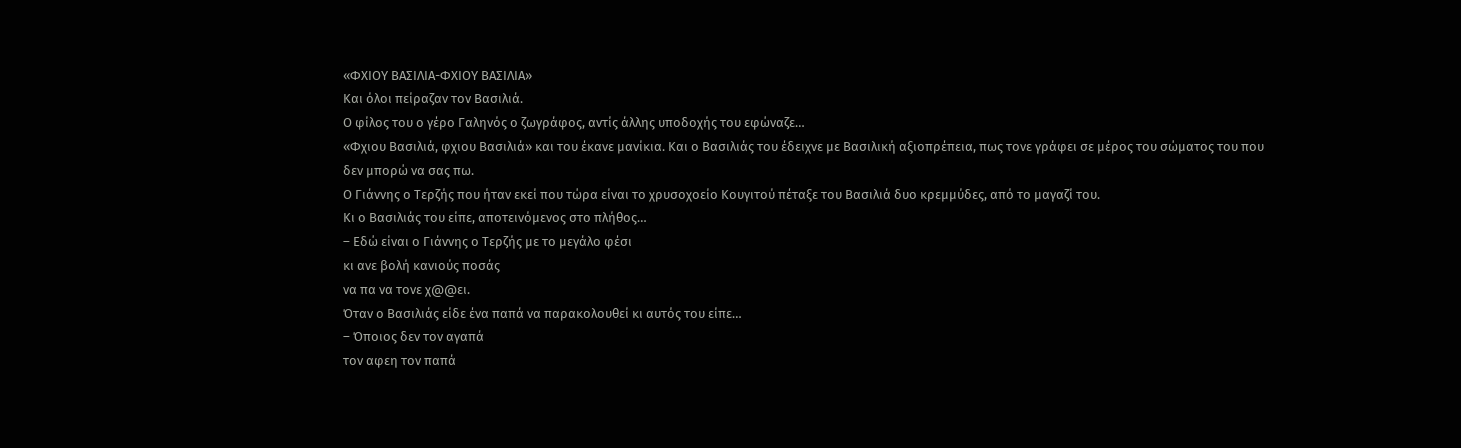«ΦΧΙΟΥ ΒΑΣΙΛΙΑ-ΦΧΙΟΥ ΒΑΣΙΛΙΑ»
Και όλοι πείραζαν τον Βασιλιά.
Ο φίλος του ο γέρο Γαληνός ο ζωγράφος, αντίς άλλης υποδοχής του εφώναζε…
«Φχιου Βασιλιά, φχιου Βασιλιά» και του έκανε μανίκια. Και ο Βασιλιάς του έδειχνε με Βασιλική αξιοπρέπεια, πως τονε γράφει σε μέρος του σώματος του που δεν μπορώ να σας πω.
Ο Γιάννης ο Τερζής που ήταν εκεί που τώρα είναι το χρυσοχοείο Κουγιτού πέταξε του Βασιλιά δυο κρεμμύδες, από το μαγαζί του.
Κι ο Βασιλιάς του είπε, αποτεινόμενος στο πλήθος…
– Εδώ είναι ο Γιάννης ο Τερζής με το μεγάλο φέσι
κι ανε βολή κανιούς ποσάς
να πα να τονε χ@@ει.
Όταν ο Βασιλιάς είδε ένα παπά να παρακολουθεί κι αυτός του είπε…
– Όποιος δεν τον αγαπά
τον αφεη τον παπά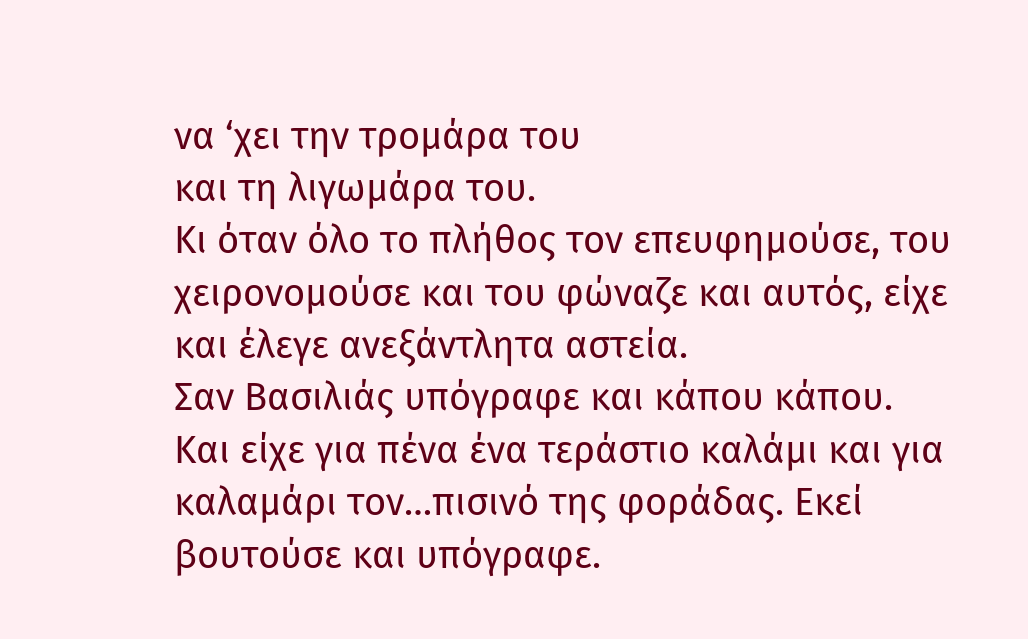να ‘χει την τρομάρα του
και τη λιγωμάρα του.
Κι όταν όλο το πλήθος τον επευφημούσε, του χειρονομούσε και του φώναζε και αυτός, είχε και έλεγε ανεξάντλητα αστεία.
Σαν Βασιλιάς υπόγραφε και κάπου κάπου. Και είχε για πένα ένα τεράστιο καλάμι και για καλαμάρι τον…πισινό της φοράδας. Εκεί βουτούσε και υπόγραφε.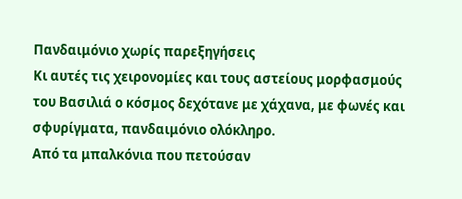Πανδαιμόνιο χωρίς παρεξηγήσεις
Κι αυτές τις χειρονομίες και τους αστείους μορφασμούς του Βασιλιά ο κόσμος δεχότανε με χάχανα, με φωνές και σφυρίγματα, πανδαιμόνιο ολόκληρο.
Από τα μπαλκόνια που πετούσαν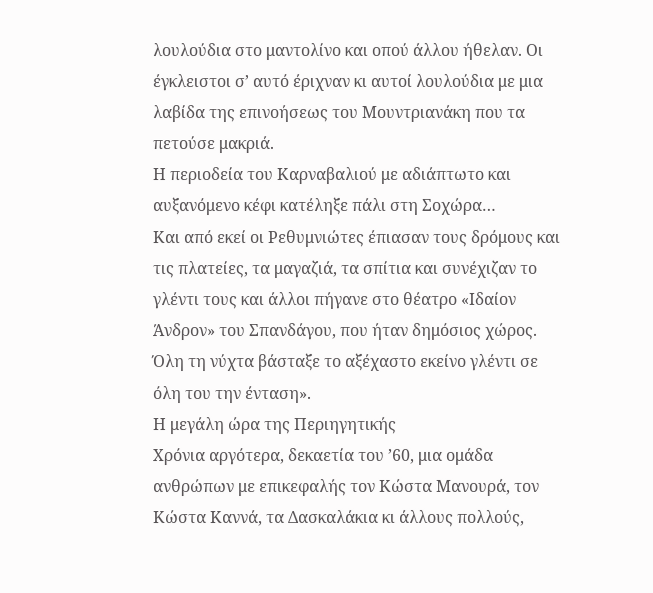λουλούδια στο μαντολίνο και οπού άλλου ήθελαν. Οι έγκλειστοι σ’ αυτό έριχναν κι αυτοί λουλούδια με μια λαβίδα της επινοήσεως του Μουντριανάκη που τα πετούσε μακριά.
Η περιοδεία του Καρναβαλιού με αδιάπτωτο και αυξανόμενο κέφι κατέληξε πάλι στη Σοχώρα…
Και από εκεί οι Ρεθυμνιώτες έπιασαν τους δρόμους και τις πλατείες, τα μαγαζιά, τα σπίτια και συνέχιζαν το γλέντι τους και άλλοι πήγανε στο θέατρο «Ιδαίον Άνδρον» του Σπανδάγου, που ήταν δημόσιος χώρος.
Όλη τη νύχτα βάσταξε το αξέχαστο εκείνο γλέντι σε όλη του την ένταση».
Η μεγάλη ώρα της Περιηγητικής
Χρόνια αργότερα, δεκαετία του ’60, μια ομάδα ανθρώπων με επικεφαλής τον Κώστα Μανουρά, τον Κώστα Καννά, τα Δασκαλάκια κι άλλους πολλούς,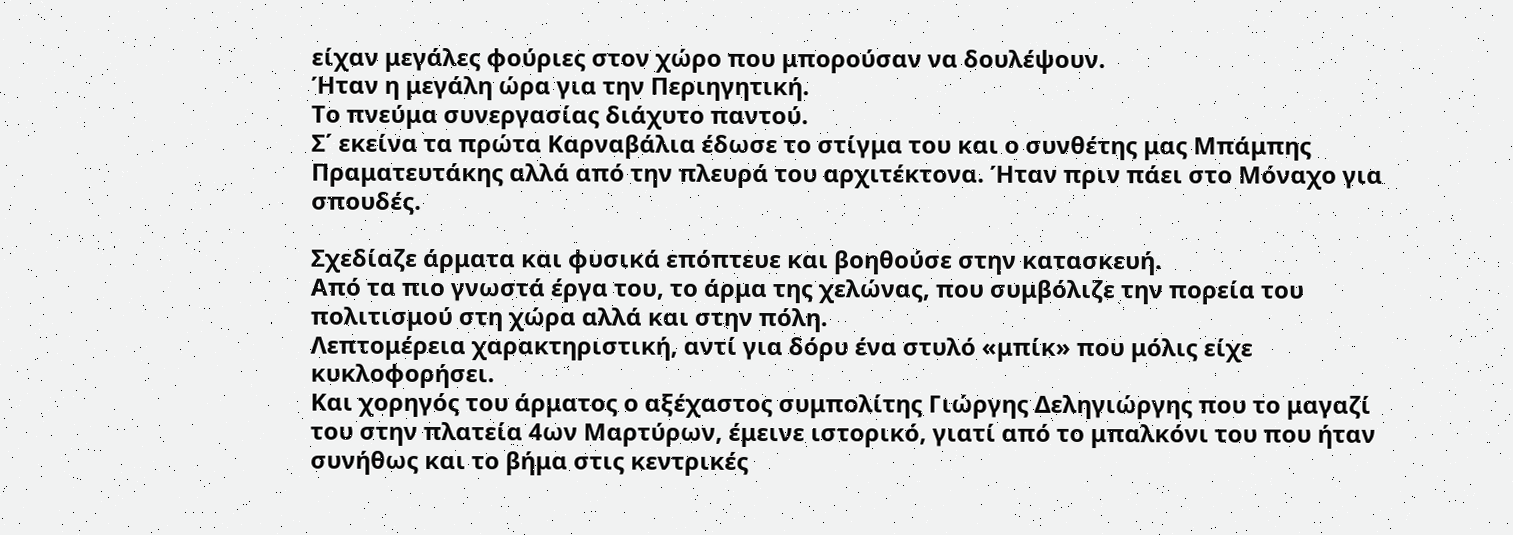είχαν μεγάλες φούριες στον χώρο που μπορούσαν να δουλέψουν.
Ήταν η μεγάλη ώρα για την Περιηγητική.
Το πνεύμα συνεργασίας διάχυτο παντού.
Σ΄ εκείνα τα πρώτα Καρναβάλια έδωσε το στίγμα του και ο συνθέτης μας Μπάμπης Πραματευτάκης αλλά από την πλευρά του αρχιτέκτονα. Ήταν πριν πάει στο Μόναχο για σπουδές.

Σχεδίαζε άρματα και φυσικά επόπτευε και βοηθούσε στην κατασκευή.
Από τα πιο γνωστά έργα του, το άρμα της χελώνας, που συμβόλιζε την πορεία του πολιτισμού στη χώρα αλλά και στην πόλη.
Λεπτομέρεια χαρακτηριστική, αντί για δόρυ ένα στυλό «μπίκ» που μόλις είχε κυκλοφορήσει.
Και χορηγός του άρματος ο αξέχαστος συμπολίτης Γιώργης Δεληγιώργης που το μαγαζί του στην πλατεία 4ων Μαρτύρων, έμεινε ιστορικό, γιατί από το μπαλκόνι του που ήταν συνήθως και το βήμα στις κεντρικές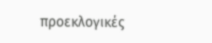προεκλογικές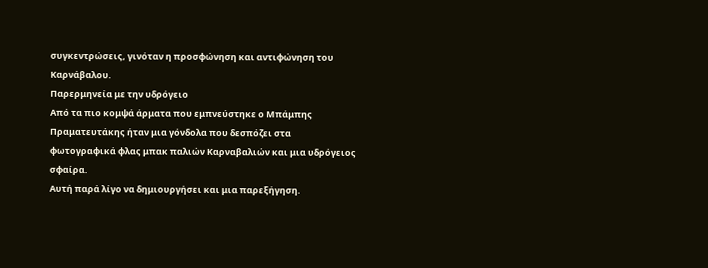συγκεντρώσεις, γινόταν η προσφώνηση και αντιφώνηση του Καρνάβαλου.
Παρερμηνεία με την υδρόγειο
Από τα πιο κομψά άρματα που εμπνεύστηκε ο Μπάμπης Πραματευτάκης ήταν μια γόνδολα που δεσπόζει στα φωτογραφικά φλας μπακ παλιών Καρναβαλιών και μια υδρόγειος σφαίρα.
Αυτή παρά λίγο να δημιουργήσει και μια παρεξήγηση.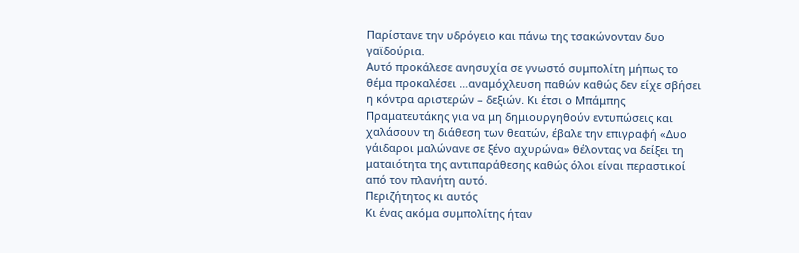Παρίστανε την υδρόγειο και πάνω της τσακώνονταν δυο γαϊδούρια.
Αυτό προκάλεσε ανησυχία σε γνωστό συμπολίτη μήπως το θέμα προκαλέσει …αναμόχλευση παθών καθώς δεν είχε σβήσει η κόντρα αριστερών – δεξιών. Κι έτσι ο Μπάμπης Πραματευτάκης για να μη δημιουργηθούν εντυπώσεις και χαλάσουν τη διάθεση των θεατών, έβαλε την επιγραφή «Δυο γάιδαροι μαλώνανε σε ξένο αχυρώνα» θέλοντας να δείξει τη ματαιότητα της αντιπαράθεσης καθώς όλοι είναι περαστικοί από τον πλανήτη αυτό.
Περιζήτητος κι αυτός
Κι ένας ακόμα συμπολίτης ήταν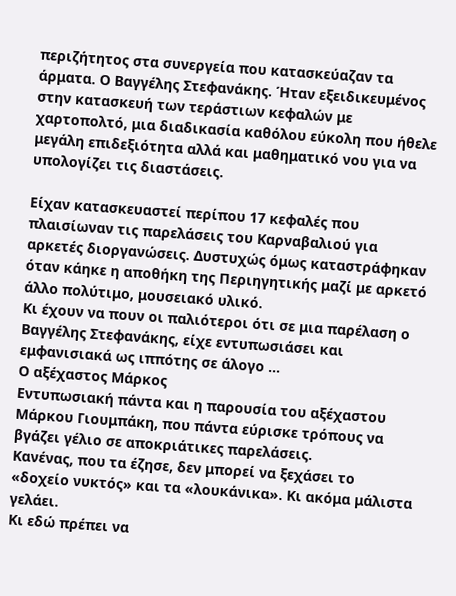περιζήτητος στα συνεργεία που κατασκεύαζαν τα άρματα. Ο Βαγγέλης Στεφανάκης. Ήταν εξειδικευμένος στην κατασκευή των τεράστιων κεφαλών με χαρτοπολτό, μια διαδικασία καθόλου εύκολη που ήθελε μεγάλη επιδεξιότητα αλλά και μαθηματικό νου για να υπολογίζει τις διαστάσεις.

Είχαν κατασκευαστεί περίπου 17 κεφαλές που πλαισίωναν τις παρελάσεις του Καρναβαλιού για αρκετές διοργανώσεις. Δυστυχώς όμως καταστράφηκαν όταν κάηκε η αποθήκη της Περιηγητικής μαζί με αρκετό άλλο πολύτιμο, μουσειακό υλικό.
Κι έχουν να πουν οι παλιότεροι ότι σε μια παρέλαση ο Βαγγέλης Στεφανάκης, είχε εντυπωσιάσει και εμφανισιακά ως ιππότης σε άλογο …
Ο αξέχαστος Μάρκος
Εντυπωσιακή πάντα και η παρουσία του αξέχαστου Μάρκου Γιουμπάκη, που πάντα εύρισκε τρόπους να βγάζει γέλιο σε αποκριάτικες παρελάσεις.
Κανένας, που τα έζησε, δεν μπορεί να ξεχάσει το «δοχείο νυκτός» και τα «λουκάνικα». Κι ακόμα μάλιστα γελάει.
Κι εδώ πρέπει να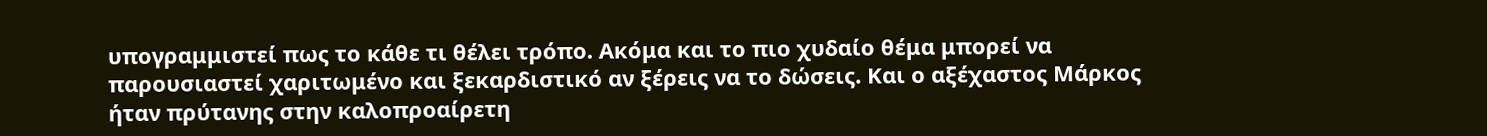υπογραμμιστεί πως το κάθε τι θέλει τρόπο. Ακόμα και το πιο χυδαίο θέμα μπορεί να παρουσιαστεί χαριτωμένο και ξεκαρδιστικό αν ξέρεις να το δώσεις. Και ο αξέχαστος Μάρκος ήταν πρύτανης στην καλοπροαίρετη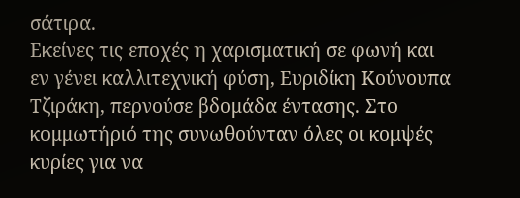σάτιρα.
Εκείνες τις εποχές η χαρισματική σε φωνή και εν γένει καλλιτεχνική φύση, Ευριδίκη Κούνουπα Τζιράκη, περνούσε βδομάδα έντασης. Στο κομμωτήριό της συνωθούνταν όλες οι κομψές κυρίες για να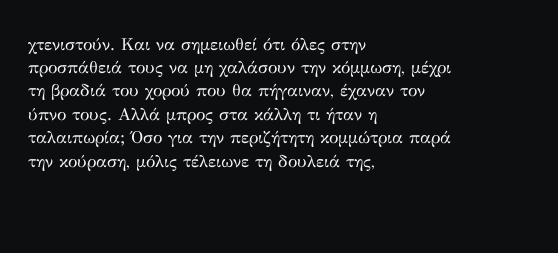χτενιστούν. Και να σημειωθεί ότι όλες στην προσπάθειά τους να μη χαλάσουν την κόμμωση, μέχρι τη βραδιά του χορού που θα πήγαιναν, έχαναν τον ύπνο τους. Αλλά μπρος στα κάλλη τι ήταν η ταλαιπωρία; Όσο για την περιζήτητη κομμώτρια παρά την κούραση, μόλις τέλειωνε τη δουλειά της,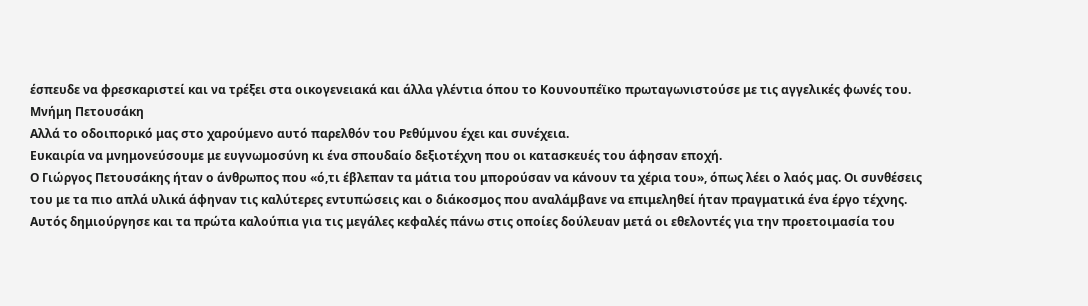έσπευδε να φρεσκαριστεί και να τρέξει στα οικογενειακά και άλλα γλέντια όπου το Κουνουπέϊκο πρωταγωνιστούσε με τις αγγελικές φωνές του.
Μνήμη Πετουσάκη
Αλλά το οδοιπορικό μας στο χαρούμενο αυτό παρελθόν του Ρεθύμνου έχει και συνέχεια.
Ευκαιρία να μνημονεύσουμε με ευγνωμοσύνη κι ένα σπουδαίο δεξιοτέχνη που οι κατασκευές του άφησαν εποχή.
Ο Γιώργος Πετουσάκης ήταν ο άνθρωπος που «ό,τι έβλεπαν τα μάτια του μπορούσαν να κάνουν τα χέρια του», όπως λέει ο λαός μας. Οι συνθέσεις του με τα πιο απλά υλικά άφηναν τις καλύτερες εντυπώσεις και ο διάκοσμος που αναλάμβανε να επιμεληθεί ήταν πραγματικά ένα έργο τέχνης.
Αυτός δημιούργησε και τα πρώτα καλούπια για τις μεγάλες κεφαλές πάνω στις οποίες δούλευαν μετά οι εθελοντές για την προετοιμασία του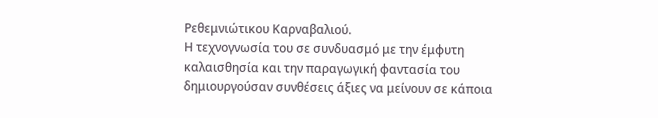Ρεθεμνιώτικου Καρναβαλιού.
Η τεχνογνωσία του σε συνδυασμό με την έμφυτη καλαισθησία και την παραγωγική φαντασία του δημιουργούσαν συνθέσεις άξιες να μείνουν σε κάποια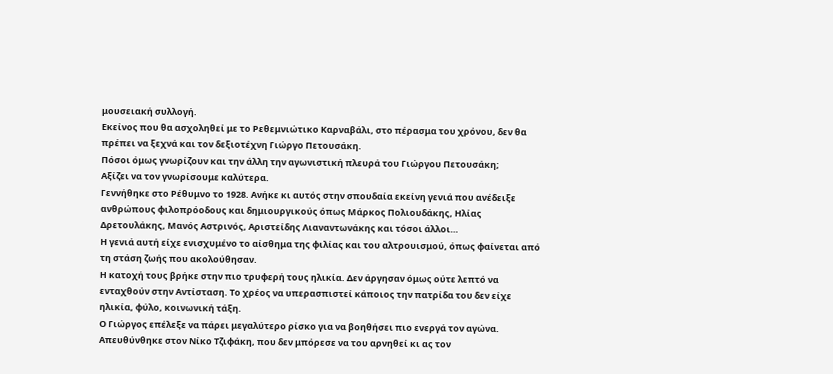μουσειακή συλλογή.
Εκείνος που θα ασχοληθεί με το Ρεθεμνιώτικο Καρναβάλι, στο πέρασμα του χρόνου, δεν θα πρέπει να ξεχνά και τον δεξιοτέχνη Γιώργο Πετουσάκη.
Πόσοι όμως γνωρίζουν και την άλλη την αγωνιστική πλευρά του Γιώργου Πετουσάκη;
Αξίζει να τον γνωρίσουμε καλύτερα.
Γεννήθηκε στο Ρέθυμνο το 1928. Ανήκε κι αυτός στην σπουδαία εκείνη γενιά που ανέδειξε ανθρώπους φιλοπρόοδους και δημιουργικούς όπως Μάρκος Πολιουδάκης, Ηλίας Δρετουλάκης, Μανός Αστρινός, Αριστείδης Λιαναντωνάκης και τόσοι άλλοι…
Η γενιά αυτή είχε ενισχυμένο το αίσθημα της φιλίας και του αλτρουισμού, όπως φαίνεται από τη στάση ζωής που ακολούθησαν.
Η κατοχή τους βρήκε στην πιο τρυφερή τους ηλικία. Δεν άργησαν όμως ούτε λεπτό να ενταχθούν στην Αντίσταση. Το χρέος να υπερασπιστεί κάποιος την πατρίδα του δεν είχε ηλικία, φύλο, κοινωνική τάξη.
Ο Γιώργος επέλεξε να πάρει μεγαλύτερο ρίσκο για να βοηθήσει πιο ενεργά τον αγώνα.
Απευθύνθηκε στον Νίκο Τζιφάκη, που δεν μπόρεσε να του αρνηθεί κι ας τον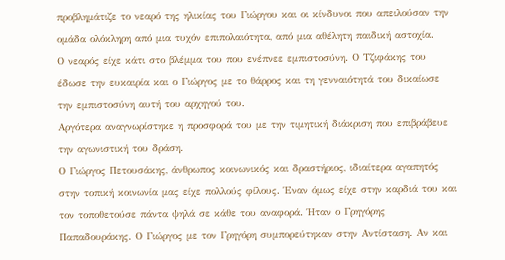προβλημάτιζε το νεαρό της ηλικίας του Γιώργου και οι κίνδυνοι που απειλούσαν την ομάδα ολόκληρη από μια τυχόν επιπολαιότητα, από μια αθέλητη παιδική αστοχία.
Ο νεαρός είχε κάτι στο βλέμμα του που ενέπνεε εμπιστοσύνη. Ο Τζιφάκης του έδωσε την ευκαιρία και ο Γιώργος με το θάρρος και τη γενναιότητά του δικαίωσε την εμπιστοσύνη αυτή του αρχηγού του.
Αργότερα αναγνωρίστηκε η προσφορά του με την τιμητική διάκριση που επιβράβευε την αγωνιστική του δράση.
Ο Γιώργος Πετουσάκης, άνθρωπος κοινωνικός και δραστήριος, ιδιαίτερα αγαπητός στην τοπική κοινωνία μας είχε πολλούς φίλους. Έναν όμως είχε στην καρδιά του και τον τοποθετούσε πάντα ψηλά σε κάθε του αναφορά. Ήταν ο Γρηγόρης Παπαδουράκης. Ο Γιώργος με τον Γρηγόρη συμπορεύτηκαν στην Αντίσταση. Αν και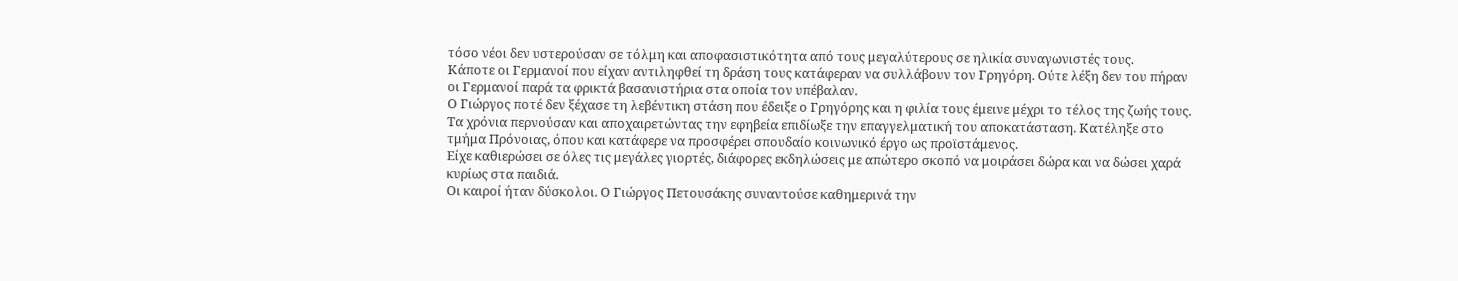τόσο νέοι δεν υστερούσαν σε τόλμη και αποφασιστικότητα από τους μεγαλύτερους σε ηλικία συναγωνιστές τους.
Κάποτε οι Γερμανοί που είχαν αντιληφθεί τη δράση τους κατάφεραν να συλλάβουν τον Γρηγόρη. Ούτε λέξη δεν του πήραν οι Γερμανοί παρά τα φρικτά βασανιστήρια στα οποία τον υπέβαλαν.
Ο Γιώργος ποτέ δεν ξέχασε τη λεβέντικη στάση που έδειξε ο Γρηγόρης και η φιλία τους έμεινε μέχρι το τέλος της ζωής τους.
Τα χρόνια περνούσαν και αποχαιρετώντας την εφηβεία επιδίωξε την επαγγελματική του αποκατάσταση. Κατέληξε στο τμήμα Πρόνοιας, όπου και κατάφερε να προσφέρει σπουδαίο κοινωνικό έργο ως προϊστάμενος.
Είχε καθιερώσει σε όλες τις μεγάλες γιορτές, διάφορες εκδηλώσεις με απώτερο σκοπό να μοιράσει δώρα και να δώσει χαρά κυρίως στα παιδιά.
Οι καιροί ήταν δύσκολοι. Ο Γιώργος Πετουσάκης συναντούσε καθημερινά την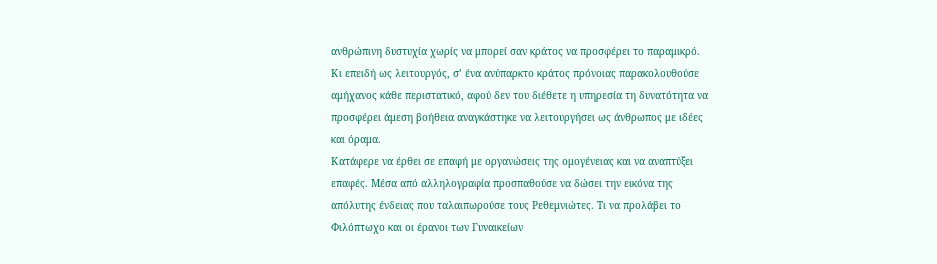ανθρώπινη δυστυχία χωρίς να μπορεί σαν κράτος να προσφέρει το παραμικρό.
Κι επειδή ως λειτουργός, σ’ ένα ανύπαρκτο κράτος πρόνοιας παρακολουθούσε αμήχανος κάθε περιστατικό, αφού δεν του διέθετε η υπηρεσία τη δυνατότητα να προσφέρει άμεση βοήθεια αναγκάστηκε να λειτουργήσει ως άνθρωπος με ιδέες και όραμα.
Κατάφερε να έρθει σε επαφή με οργανώσεις της ομογένειας και να αναπτύξει επαφές. Μέσα από αλληλογραφία προσπαθούσε να δώσει την εικόνα της απόλυτης ένδειας που ταλαιπωρούσε τους Ρεθεμνιώτες. Τι να προλάβει το Φιλόπτωχο και οι έρανοι των Γυναικείων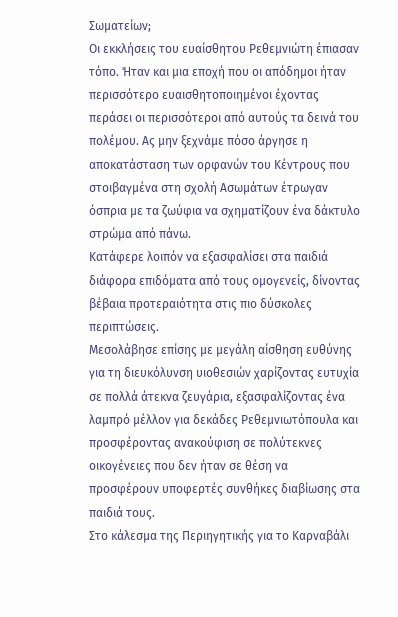Σωματείων;
Οι εκκλήσεις του ευαίσθητου Ρεθεμνιώτη έπιασαν τόπο. Ήταν και μια εποχή που οι απόδημοι ήταν περισσότερο ευαισθητοποιημένοι έχοντας περάσει οι περισσότεροι από αυτούς τα δεινά του πολέμου. Ας μην ξεχνάμε πόσο άργησε η αποκατάσταση των ορφανών του Κέντρους που στοιβαγμένα στη σχολή Ασωμάτων έτρωγαν όσπρια με τα ζωύφια να σχηματίζουν ένα δάκτυλο στρώμα από πάνω.
Κατάφερε λοιπόν να εξασφαλίσει στα παιδιά διάφορα επιδόματα από τους ομογενείς, δίνοντας βέβαια προτεραιότητα στις πιο δύσκολες περιπτώσεις.
Μεσολάβησε επίσης με μεγάλη αίσθηση ευθύνης για τη διευκόλυνση υιοθεσιών χαρίζοντας ευτυχία σε πολλά άτεκνα ζευγάρια, εξασφαλίζοντας ένα λαμπρό μέλλον για δεκάδες Ρεθεμνιωτόπουλα και προσφέροντας ανακούφιση σε πολύτεκνες οικογένειες που δεν ήταν σε θέση να προσφέρουν υποφερτές συνθήκες διαβίωσης στα παιδιά τους.
Στο κάλεσμα της Περιηγητικής για το Καρναβάλι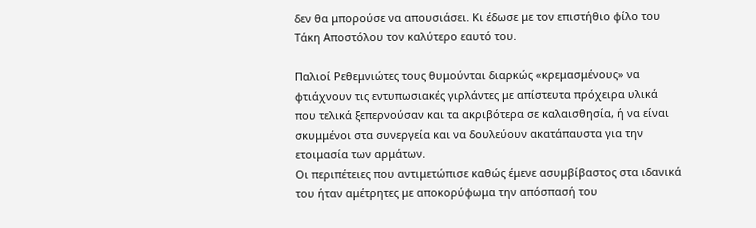δεν θα μπορούσε να απουσιάσει. Κι έδωσε με τον επιστήθιο φίλο του Τάκη Αποστόλου τον καλύτερο εαυτό του.

Παλιοί Ρεθεμνιώτες τους θυμούνται διαρκώς «κρεμασμένους» να φτιάχνουν τις εντυπωσιακές γιρλάντες με απίστευτα πρόχειρα υλικά που τελικά ξεπερνούσαν και τα ακριβότερα σε καλαισθησία, ή να είναι σκυμμένοι στα συνεργεία και να δουλεύουν ακατάπαυστα για την ετοιμασία των αρμάτων.
Οι περιπέτειες που αντιμετώπισε καθώς έμενε ασυμβίβαστος στα ιδανικά του ήταν αμέτρητες με αποκορύφωμα την απόσπασή του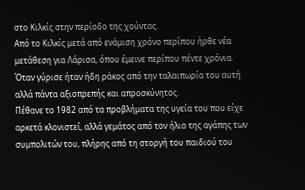στο Κιλκίς στην περίοδο της χούντας.
Από το Κιλκίς μετά από ενάμιση χρόνο περίπου ήρθε νέα μετάθεση για Λάρισα, όπου έμεινε περίπου πέντε χρόνια.
Όταν γύρισε ήταν ήδη ράκος από την ταλαιπωρία του αυτή αλλά πάντα αξιοπρεπής και απροσκύνητος.
Πέθανε το 1982 από τα προβλήματα της υγεία του που είχε αρκετά κλονιστεί, αλλά γεμάτος από τον ήλιο της αγάπης των συμπολιτών του, πλήρης από τη στοργή του παιδιού του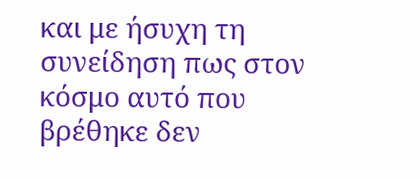και με ήσυχη τη συνείδηση πως στον κόσμο αυτό που βρέθηκε δεν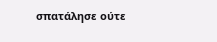σπατάλησε ούτε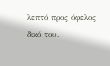λεπτό προς όφελος δικό του.